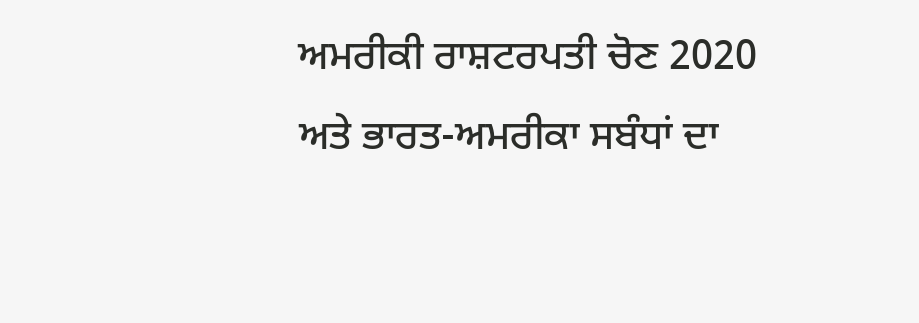ਅਮਰੀਕੀ ਰਾਸ਼ਟਰਪਤੀ ਚੋਣ 2020 ਅਤੇ ਭਾਰਤ-ਅਮਰੀਕਾ ਸਬੰਧਾਂ ਦਾ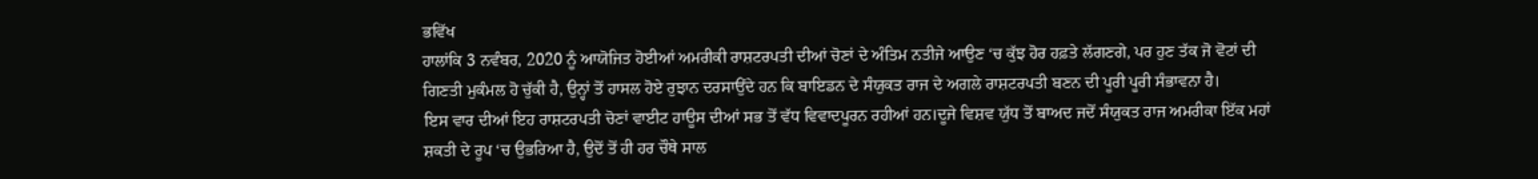ਭਵਿੱਖ
ਹਾਲਾਂਕਿ 3 ਨਵੰਬਰ, 2020 ਨੂੰ ਆਯੋਜਿਤ ਹੋਈਆਂ ਅਮਰੀਕੀ ਰਾਸ਼ਟਰਪਤੀ ਦੀਆਂ ਚੋਣਾਂ ਦੇ ਅੰਤਿਮ ਨਤੀਜੇ ਆਉਣ ‘ਚ ਕੁੱਝ ਹੋਰ ਹਫ਼ਤੇ ਲੱਗਣਗੇ, ਪਰ ਹੁਣ ਤੱਕ ਜੋ ਵੋਟਾਂ ਦੀ ਗਿਣਤੀ ਮੁਕੰਮਲ ਹੋ ਚੁੱਕੀ ਹੈ, ਉਨ੍ਹਾਂ ਤੋਂ ਹਾਸਲ ਹੋਏ ਰੁਝਾਨ ਦਰਸਾਉਂਦੇ ਹਨ ਕਿ ਬਾਇਡਨ ਦੇ ਸੰਯੁਕਤ ਰਾਜ ਦੇ ਅਗਲੇ ਰਾਸ਼ਟਰਪਤੀ ਬਣਨ ਦੀ ਪੂਰੀ ਪੂਰੀ ਸੰਭਾਵਨਾ ਹੈ।
ਇਸ ਵਾਰ ਦੀਆਂ ਇਹ ਰਾਸ਼ਟਰਪਤੀ ਚੋਣਾਂ ਵਾਈਟ ਹਾਊਸ ਦੀਆਂ ਸਭ ਤੋਂ ਵੱਧ ਵਿਵਾਦਪੂਰਨ ਰਹੀਆਂ ਹਨ।ਦੂਜੇ ਵਿਸ਼ਵ ਯੁੱਧ ਤੋਂ ਬਾਅਦ ਜਦੋਂ ਸੰਯੁਕਤ ਰਾਜ ਅਮਰੀਕਾ ਇੱਕ ਮਹਾਂ ਸ਼ਕਤੀ ਦੇ ਰੂਪ ‘ਚ ਉਭਰਿਆ ਹੈ, ਉਦੋਂ ਤੋਂ ਹੀ ਹਰ ਚੌਥੇ ਸਾਲ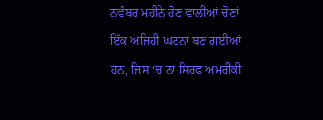ਨਵੰਬਰ ਮਹੀਨੇ ਹੋਣ ਵਾਲੀਆਂ ਚੋਣਾਂ ਇੱਕ ਅਜਿਹੀ ਘਟਨਾ ਬਣ ਗਈਆਂ ਹਨ, ਜਿਸ ‘ਚ ਨਾ ਸਿਰਫ ਅਮਰੀਕੀ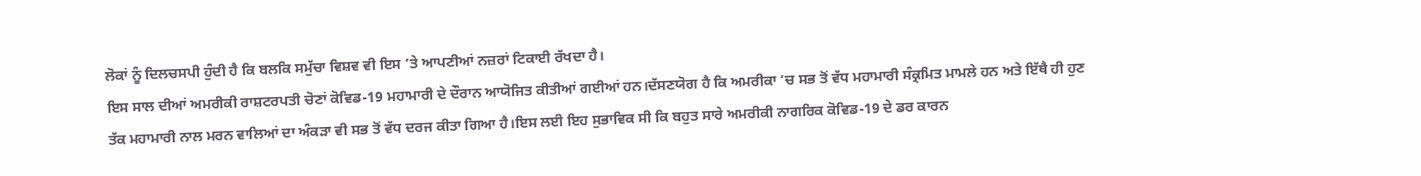ਲੋਕਾਂ ਨੂੰ ਦਿਲਚਸਪੀ ਹੁੰਦੀ ਹੈ ਕਿ ਬਲਕਿ ਸਮੁੱਚਾ ਵਿਸ਼ਵ ਵੀ ਇਸ ‘ਤੇ ਆਪਣੀਆਂ ਨਜ਼ਰਾਂ ਟਿਕਾਈ ਰੱਖਦਾ ਹੈ।
ਇਸ ਸਾਲ ਦੀਆਂ ਅਮਰੀਕੀ ਰਾਸ਼ਟਰਪਤੀ ਚੋਣਾਂ ਕੋਵਿਡ-19 ਮਹਾਮਾਰੀ ਦੇ ਦੌਰਾਨ ਆਯੋਜਿਤ ਕੀਤੀਆਂ ਗਈਆਂ ਹਨ।ਦੱਸਣਯੋਗ ਹੈ ਕਿ ਅਮਰੀਕਾ ‘ਚ ਸਭ ਤੋਂ ਵੱਧ ਮਹਾਮਾਰੀ ਸੰਕ੍ਰਮਿਤ ਮਾਮਲੇ ਹਨ ਅਤੇ ਇੱਥੈ ਹੀ ਹੁਣ ਤੱਕ ਮਹਾਮਾਰੀ ਨਾਲ ਮਰਨ ਵਾਲਿਆਂ ਦਾ ਅੰਕੜਾ ਵੀ ਸਭ ਤੋਂ ਵੱਧ ਦਰਜ ਕੀਤਾ ਗਿਆ ਹੈ।ਇਸ ਲਈ ਇਹ ਸੁਭਾਵਿਕ ਸੀ ਕਿ ਬਹੁਤ ਸਾਰੇ ਅਮਰੀਕੀ ਨਾਗਰਿਕ ਕੋਵਿਡ-19 ਦੇ ਡਰ ਕਾਰਨ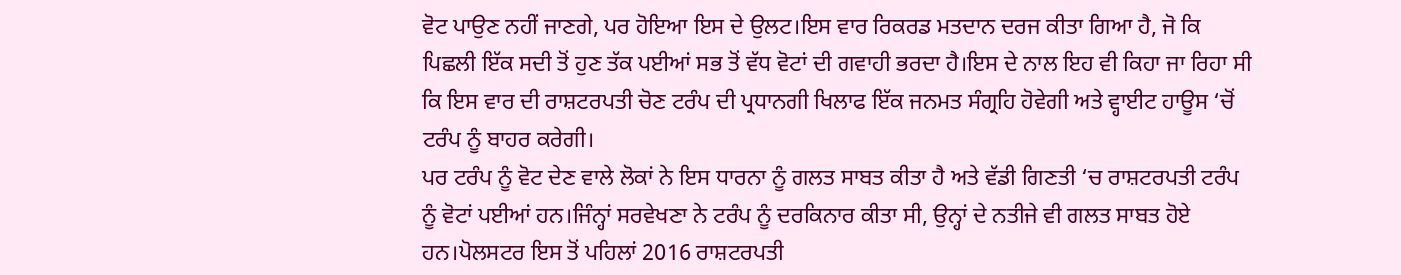ਵੋਟ ਪਾਉਣ ਨਹੀਂ ਜਾਣਗੇ, ਪਰ ਹੋਇਆ ਇਸ ਦੇ ਉਲਟ।ਇਸ ਵਾਰ ਰਿਕਰਡ ਮਤਦਾਨ ਦਰਜ ਕੀਤਾ ਗਿਆ ਹੈ, ਜੋ ਕਿ ਪਿਛਲੀ ਇੱਕ ਸਦੀ ਤੋਂ ਹੁਣ ਤੱਕ ਪਈਆਂ ਸਭ ਤੋਂ ਵੱਧ ਵੋਟਾਂ ਦੀ ਗਵਾਹੀ ਭਰਦਾ ਹੈ।ਇਸ ਦੇ ਨਾਲ ਇਹ ਵੀ ਕਿਹਾ ਜਾ ਰਿਹਾ ਸੀ ਕਿ ਇਸ ਵਾਰ ਦੀ ਰਾਸ਼ਟਰਪਤੀ ਚੋਣ ਟਰੰਪ ਦੀ ਪ੍ਰਧਾਨਗੀ ਖਿਲਾਫ ਇੱਕ ਜਨਮਤ ਸੰਗ੍ਰਹਿ ਹੋਵੇਗੀ ਅਤੇ ਵ੍ਹਾਈਟ ਹਾਊਸ ‘ਚੋਂ ਟਰੰਪ ਨੂੰ ਬਾਹਰ ਕਰੇਗੀ।
ਪਰ ਟਰੰਪ ਨੂੰ ਵੋਟ ਦੇਣ ਵਾਲੇ ਲੋਕਾਂ ਨੇ ਇਸ ਧਾਰਨਾ ਨੂੰ ਗਲਤ ਸਾਬਤ ਕੀਤਾ ਹੈ ਅਤੇ ਵੱਡੀ ਗਿਣਤੀ ‘ਚ ਰਾਸ਼ਟਰਪਤੀ ਟਰੰਪ ਨੂੰ ਵੋਟਾਂ ਪਈਆਂ ਹਨ।ਜਿੰਨ੍ਹਾਂ ਸਰਵੇਖਣਾ ਨੇ ਟਰੰਪ ਨੂੰ ਦਰਕਿਨਾਰ ਕੀਤਾ ਸੀ, ਉਨ੍ਹਾਂ ਦੇ ਨਤੀਜੇ ਵੀ ਗਲਤ ਸਾਬਤ ਹੋਏ ਹਨ।ਪੋਲਸਟਰ ਇਸ ਤੋਂ ਪਹਿਲਾਂ 2016 ਰਾਸ਼ਟਰਪਤੀ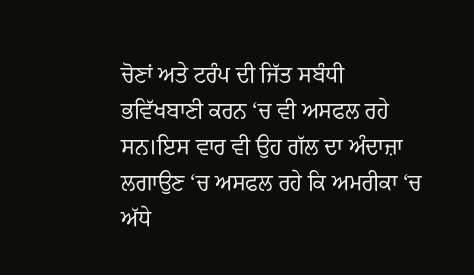ਚੋਣਾਂ ਅਤੇ ਟਰੰਪ ਦੀ ਜਿੱਤ ਸਬੰਧੀ ਭਵਿੱਖਬਾਣੀ ਕਰਨ ‘ਚ ਵੀ ਅਸਫਲ ਰਹੇ ਸਨ।ਇਸ ਵਾਰ ਵੀ ਉਹ ਗੱਲ ਦਾ ਅੰਦਾਜ਼ਾ ਲਗਾਉਣ ‘ਚ ਅਸਫਲ ਰਹੇ ਕਿ ਅਮਰੀਕਾ ‘ਚ ਅੱਧੇ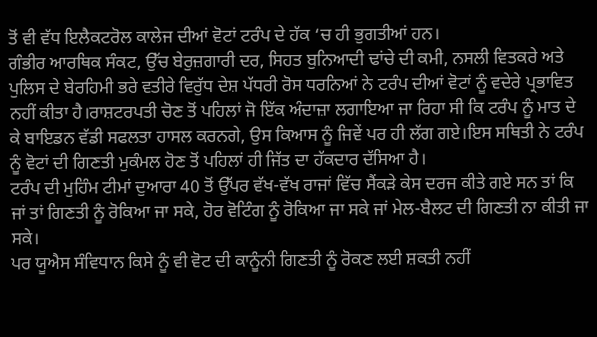ਤੋਂ ਵੀ ਵੱਧ ਇਲੈਕਟਰੋਲ ਕਾਲੇਜ ਦੀਆਂ ਵੋਟਾਂ ਟਰੰਪ ਦੇ ਹੱਕ ‘ਚ ਹੀ ਭੁਗਤੀਆਂ ਹਨ।
ਗੰਭੀਰ ਆਰਥਿਕ ਸੰਕਟ, ਉੱਚ ਬੇਰੁਜ਼ਗਾਰੀ ਦਰ, ਸਿਹਤ ਬੁਨਿਆਦੀ ਢਾਂਚੇ ਦੀ ਕਮੀ, ਨਸਲੀ ਵਿਤਕਰੇ ਅਤੇ ਪੁਲਿਸ ਦੇ ਬੇਰਹਿਮੀ ਭਰੇ ਵਤੀਰੇ ਵਿਰੁੱਧ ਦੇਸ਼ ਪੱਧਰੀ ਰੋਸ ਧਰਨਿਆਂ ਨੇ ਟਰੰਪ ਦੀਆਂ ਵੋਟਾਂ ਨੂੰ ਵਦੇਰੇ ਪ੍ਰਭਾਵਿਤ ਨਹੀਂ ਕੀਤਾ ਹੈ।ਰਾਸ਼ਟਰਪਤੀ ਚੋਣ ਤੋਂ ਪਹਿਲਾਂ ਜੋ ਇੱਕ ਅੰਦਾਜ਼ਾ ਲਗਾਇਆ ਜਾ ਰਿਹਾ ਸੀ ਕਿ ਟਰੰਪ ਨੂੰ ਮਾਤ ਦੇ ਕੇ ਬਾਇਡਨ ਵੱਡੀ ਸਫਲਤਾ ਹਾਸਲ ਕਰਨਗੇ, ਉਸ ਕਿਆਸ ਨੂੰ ਜਿਵੇਂ ਪਰ ਹੀ ਲੱਗ ਗਏ।ਇਸ ਸਥਿਤੀ ਨੇ ਟਰੰਪ ਨੂੰ ਵੋਟਾਂ ਦੀ ਗਿਣਤੀ ਮੁਕੰਮਲ ਹੋਣ ਤੋਂ ਪਹਿਲਾਂ ਹੀ ਜਿੱਤ ਦਾ ਹੱਕਦਾਰ ਦੱਸਿਆ ਹੈ।
ਟਰੰਪ ਦੀ ਮੁਹਿੰਮ ਟੀਮਾਂ ਦੁਆਰਾ 40 ਤੋਂ ਉੱਪਰ ਵੱਖ-ਵੱਖ ਰਾਜਾਂ ਵਿੱਚ ਸੈਂਕੜੇ ਕੇਸ ਦਰਜ ਕੀਤੇ ਗਏ ਸਨ ਤਾਂ ਕਿ ਜਾਂ ਤਾਂ ਗਿਣਤੀ ਨੂੰ ਰੋਕਿਆ ਜਾ ਸਕੇ, ਹੋਰ ਵੋਟਿੰਗ ਨੂੰ ਰੋਕਿਆ ਜਾ ਸਕੇ ਜਾਂ ਮੇਲ-ਬੈਲਟ ਦੀ ਗਿਣਤੀ ਨਾ ਕੀਤੀ ਜਾ ਸਕੇ।
ਪਰ ਯੂਐਸ ਸੰਵਿਧਾਨ ਕਿਸੇ ਨੂੰ ਵੀ ਵੋਟ ਦੀ ਕਾਨੂੰਨੀ ਗਿਣਤੀ ਨੂੰ ਰੋਕਣ ਲਈ ਸ਼ਕਤੀ ਨਹੀਂ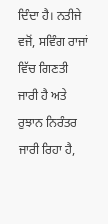ਦਿੰਦਾ ਹੈ। ਨਤੀਜੇ ਵਜੋਂ, ਸਵਿੰਗ ਰਾਜਾਂ ਵਿੱਚ ਗਿਣਤੀ ਜਾਰੀ ਹੈ ਅਤੇ ਰੁਝਾਨ ਨਿਰੰਤਰ ਜਾਰੀ ਰਿਹਾ ਹੈ,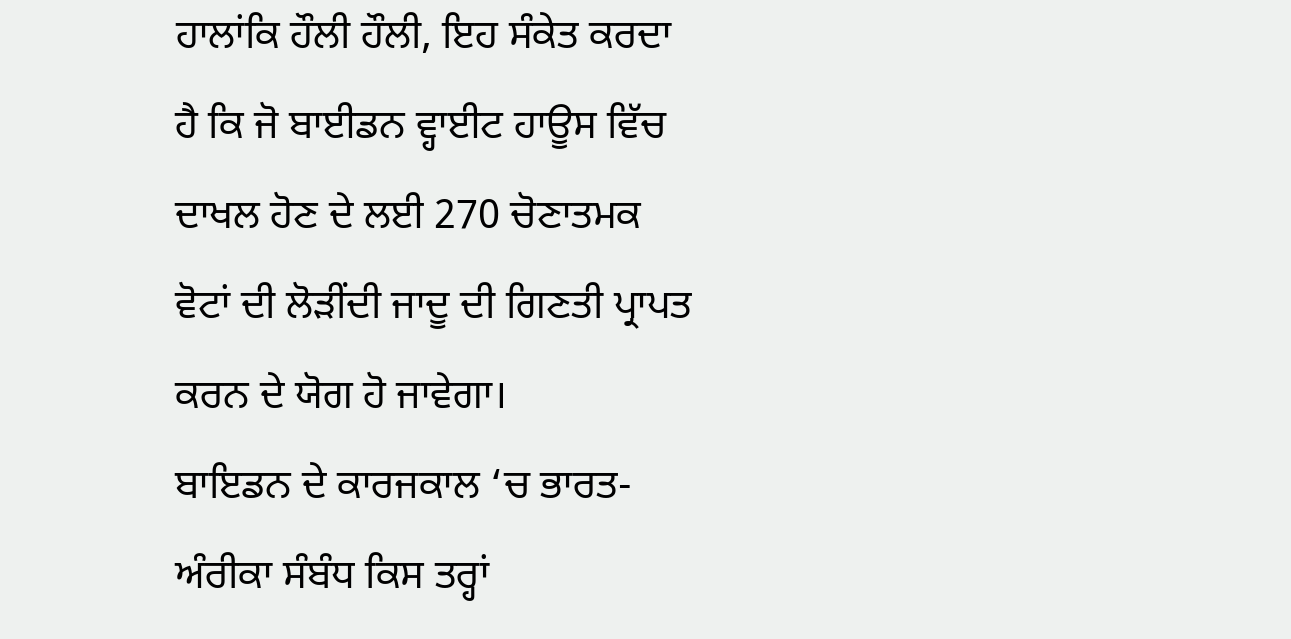ਹਾਲਾਂਕਿ ਹੌਲੀ ਹੌਲੀ, ਇਹ ਸੰਕੇਤ ਕਰਦਾ ਹੈ ਕਿ ਜੋ ਬਾਈਡਨ ਵ੍ਹਾਈਟ ਹਾਊਸ ਵਿੱਚ ਦਾਖਲ ਹੋਣ ਦੇ ਲਈ 270 ਚੋਣਾਤਮਕ ਵੋਟਾਂ ਦੀ ਲੋੜੀਂਦੀ ਜਾਦੂ ਦੀ ਗਿਣਤੀ ਪ੍ਰਾਪਤ ਕਰਨ ਦੇ ਯੋਗ ਹੋ ਜਾਵੇਗਾ।
ਬਾਇਡਨ ਦੇ ਕਾਰਜਕਾਲ ‘ਚ ਭਾਰਤ-ਅੰਰੀਕਾ ਸੰਬੰਧ ਕਿਸ ਤਰ੍ਹਾਂ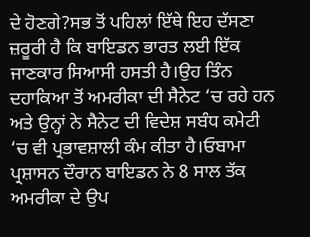ਦੇ ਹੋਣਗੇ?ਸਭ ਤੋਂ ਪਹਿਲਾਂ ਇੱਥੇ ਇਹ ਦੱਸਣਾ ਜ਼ਰੂਰੀ ਹੈ ਕਿ ਬਾਇਡਨ ਭਾਰਤ ਲਈ ਇੱਕ ਜਾਣਕਾਰ ਸਿਆਸੀ ਹਸਤੀ ਹੈ।ਉਹ ਤਿੰਨ ਦਹਾਕਿਆ ਤੋਂ ਅਮਰੀਕਾ ਦੀ ਸੈਨੇਟ ‘ਚ ਰਹੇ ਹਨ ਅਤੇ ਉਨ੍ਹਾਂ ਨੇ ਸੈਨੇਟ ਦੀ ਵਿਦੇਸ਼ ਸਬੰਧ ਕਮੇਟੀ ‘ਚ ਵੀ ਪ੍ਰਭਾਵਸ਼ਾਲੀ ਕੰਮ ਕੀਤਾ ਹੈ।ਓਬਾਮਾ ਪ੍ਰਸ਼ਾਸਨ ਦੌਰਾਨ ਬਾਇਡਨ ਨੇ 8 ਸਾਲ ਤੱਕ ਅਮਰੀਕਾ ਦੇ ਉਪ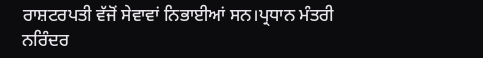ਰਾਸ਼ਟਰਪਤੀ ਵੱਜੋਂ ਸੇਵਾਵਾਂ ਨਿਭਾਈਆਂ ਸਨ।ਪ੍ਰਧਾਨ ਮੰਤਰੀ ਨਰਿੰਦਰ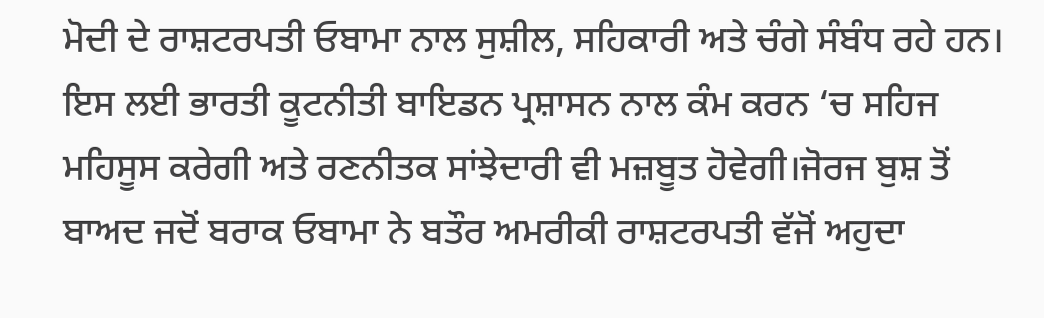ਮੋਦੀ ਦੇ ਰਾਸ਼ਟਰਪਤੀ ਓਬਾਮਾ ਨਾਲ ਸੁਸ਼ੀਲ, ਸਹਿਕਾਰੀ ਅਤੇ ਚੰਗੇ ਸੰਬੰਧ ਰਹੇ ਹਨ।
ਇਸ ਲਈ ਭਾਰਤੀ ਕੂਟਨੀਤੀ ਬਾਇਡਨ ਪ੍ਰਸ਼ਾਸਨ ਨਾਲ ਕੰਮ ਕਰਨ ‘ਚ ਸਹਿਜ ਮਹਿਸੂਸ ਕਰੇਗੀ ਅਤੇ ਰਣਨੀਤਕ ਸਾਂਝੇਦਾਰੀ ਵੀ ਮਜ਼ਬੂਤ ਹੋਵੇਗੀ।ਜੋਰਜ ਬੁਸ਼ ਤੋਂ ਬਾਅਦ ਜਦੋਂ ਬਰਾਕ ਓਬਾਮਾ ਨੇ ਬਤੌਰ ਅਮਰੀਕੀ ਰਾਸ਼ਟਰਪਤੀ ਵੱਜੋਂ ਅਹੁਦਾ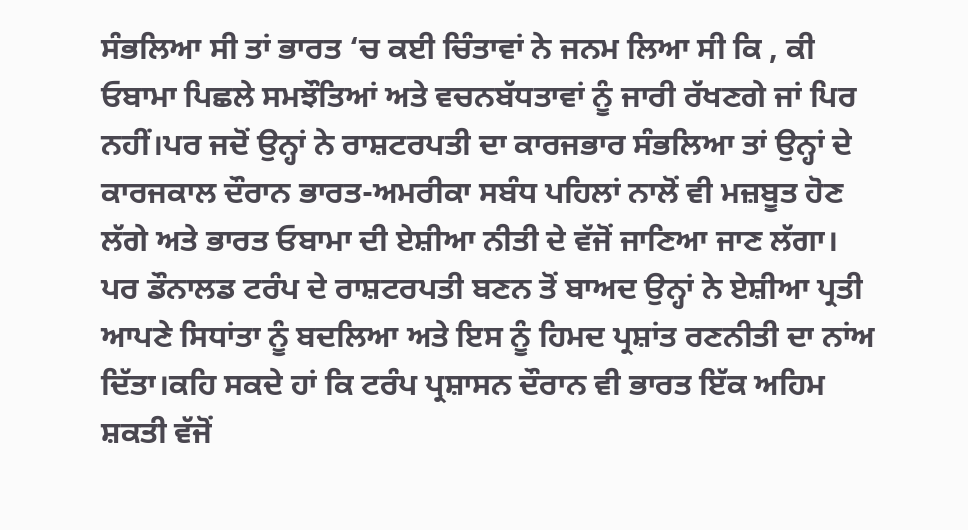ਸੰਭਲਿਆ ਸੀ ਤਾਂ ਭਾਰਤ ‘ਚ ਕਈ ਚਿੰਤਾਵਾਂ ਨੇ ਜਨਮ ਲਿਆ ਸੀ ਕਿ , ਕੀ ਓਬਾਮਾ ਪਿਛਲੇ ਸਮਝੌਤਿਆਂ ਅਤੇ ਵਚਨਬੱਧਤਾਵਾਂ ਨੂੰ ਜਾਰੀ ਰੱਖਣਗੇ ਜਾਂ ਪਿਰ ਨਹੀਂ।ਪਰ ਜਦੋਂ ਉਨ੍ਹਾਂ ਨੇ ਰਾਸ਼ਟਰਪਤੀ ਦਾ ਕਾਰਜਭਾਰ ਸੰਭਲਿਆ ਤਾਂ ਉਨ੍ਹਾਂ ਦੇ ਕਾਰਜਕਾਲ ਦੌਰਾਨ ਭਾਰਤ-ਅਮਰੀਕਾ ਸਬੰਧ ਪਹਿਲਾਂ ਨਾਲੋਂ ਵੀ ਮਜ਼ਬੂਤ ਹੋਣ ਲੱਗੇ ਅਤੇ ਭਾਰਤ ਓਬਾਮਾ ਦੀ ਏਸ਼ੀਆ ਨੀਤੀ ਦੇ ਵੱਜੋਂ ਜਾਣਿਆ ਜਾਣ ਲੱਗਾ। ਪਰ ਡੌਨਾਲਡ ਟਰੰਪ ਦੇ ਰਾਸ਼ਟਰਪਤੀ ਬਣਨ ਤੋਂ ਬਾਅਦ ਉਨ੍ਹਾਂ ਨੇ ਏਸ਼ੀਆ ਪ੍ਰਤੀ ਆਪਣੇ ਸਿਧਾਂਤਾ ਨੂੰ ਬਦਲਿਆ ਅਤੇ ਇਸ ਨੂੰ ਹਿਮਦ ਪ੍ਰਸ਼ਾਂਤ ਰਣਨੀਤੀ ਦਾ ਨਾਂਅ ਦਿੱਤਾ।ਕਹਿ ਸਕਦੇ ਹਾਂ ਕਿ ਟਰੰਪ ਪ੍ਰਸ਼ਾਸਨ ਦੌਰਾਨ ਵੀ ਭਾਰਤ ਇੱਕ ਅਹਿਮ ਸ਼ਕਤੀ ਵੱਜੋਂ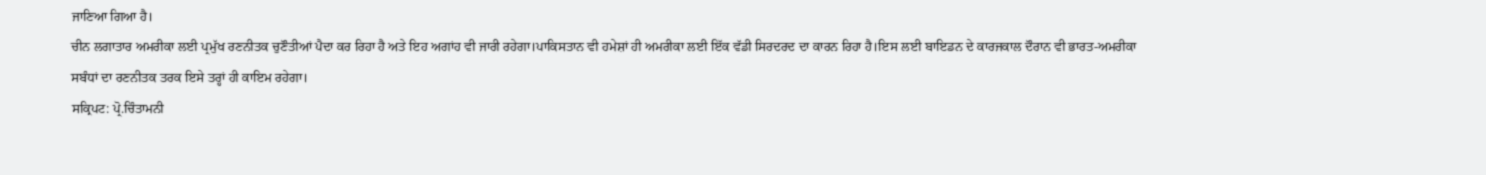ਜਾਣਿਆ ਗਿਆ ਹੈ।
ਚੀਨ ਲਗਾਤਾਰ ਅਮਰੀਕਾ ਲਈ ਪ੍ਰਮੁੱਖ ਰਣਨੀਤਕ ਚੁਣੌਤੀਆਂ ਪੈਦਾ ਕਰ ਰਿਹਾ ਹੈ ਅਤੇ ਇਹ ਅਗਾਂਹ ਵੀ ਜਾਰੀ ਰਹੇਗਾ।ਪਾਕਿਸਤਾਨ ਵੀ ਹਮੇਸ਼ਾਂ ਹੀ ਅਮਰੀਕਾ ਲਈ ਇੱਕ ਵੱਡੀ ਸਿਰਦਰਦ ਦਾ ਕਾਰਨ ਰਿਹਾ ਹੈ।ਇਸ ਲਈ ਬਾਇਡਨ ਦੇ ਕਾਰਜਕਾਲ ਦੌਰਾਨ ਵੀ ਭਾਰਤ-ਅਮਰੀਕਾ ਸਬੰਧਾਂ ਦਾ ਰਣਨੀਤਕ ਤਰਕ ਇਸੇ ਤਰ੍ਹਾਂ ਹੀ ਕਾਇਮ ਰਹੇਗਾ।
ਸਕ੍ਰਿਪਟ: ਪ੍ਰੋ.ਚਿੰਤਾਮਨੀ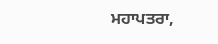ਮਹਾਪਤਰਾ,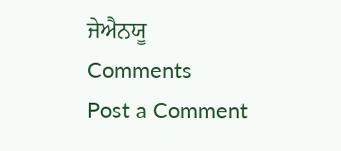ਜੇਐਨਯੂ
Comments
Post a Comment